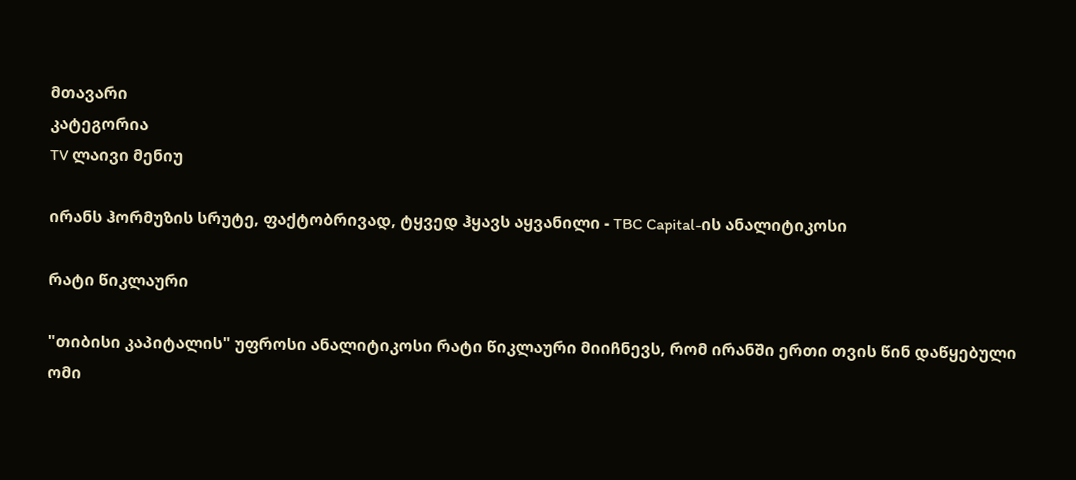მთავარი
კატეგორია
TV ლაივი მენიუ

ირანს ჰორმუზის სრუტე, ფაქტობრივად, ტყვედ ჰყავს აყვანილი - TBC Capital-ის ანალიტიკოსი

რატი წიკლაური

"თიბისი კაპიტალის" უფროსი ანალიტიკოსი რატი წიკლაური მიიჩნევს, რომ ირანში ერთი თვის წინ დაწყებული ომი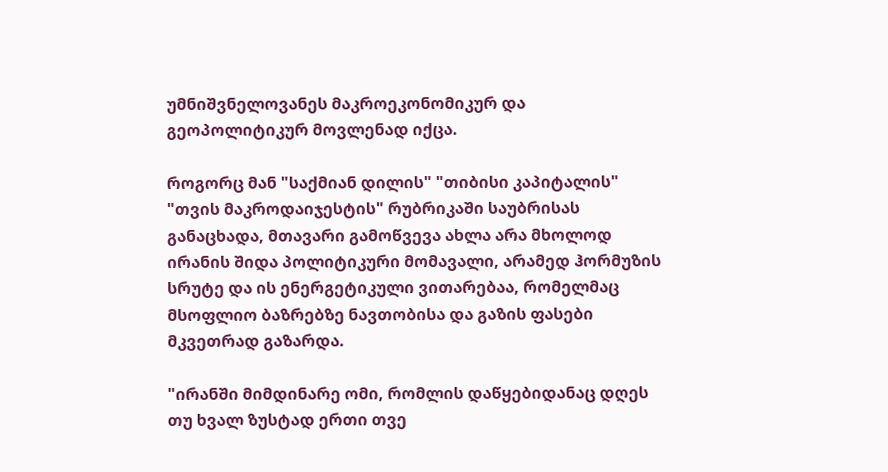უმნიშვნელოვანეს მაკროეკონომიკურ და გეოპოლიტიკურ მოვლენად იქცა.

როგორც მან "საქმიან დილის" "თიბისი კაპიტალის" "თვის მაკროდაიჯესტის" რუბრიკაში საუბრისას განაცხადა, მთავარი გამოწვევა ახლა არა მხოლოდ ირანის შიდა პოლიტიკური მომავალი, არამედ ჰორმუზის სრუტე და ის ენერგეტიკული ვითარებაა, რომელმაც მსოფლიო ბაზრებზე ნავთობისა და გაზის ფასები მკვეთრად გაზარდა.

"ირანში მიმდინარე ომი, რომლის დაწყებიდანაც დღეს თუ ხვალ ზუსტად ერთი თვე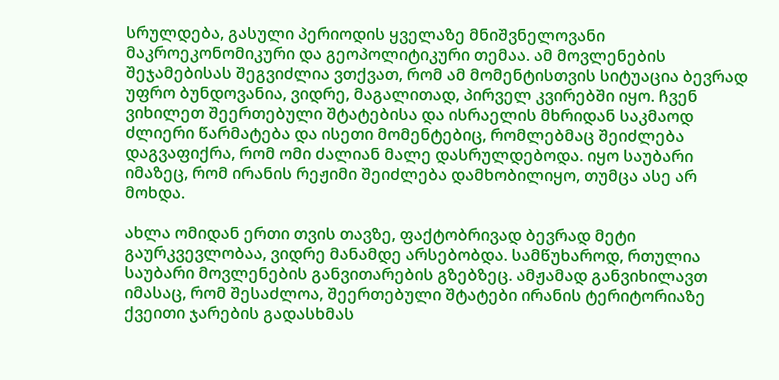სრულდება, გასული პერიოდის ყველაზე მნიშვნელოვანი მაკროეკონომიკური და გეოპოლიტიკური თემაა. ამ მოვლენების შეჯამებისას შეგვიძლია ვთქვათ, რომ ამ მომენტისთვის სიტუაცია ბევრად უფრო ბუნდოვანია, ვიდრე, მაგალითად, პირველ კვირებში იყო. ჩვენ ვიხილეთ შეერთებული შტატებისა და ისრაელის მხრიდან საკმაოდ ძლიერი წარმატება და ისეთი მომენტებიც, რომლებმაც შეიძლება დაგვაფიქრა, რომ ომი ძალიან მალე დასრულდებოდა. იყო საუბარი იმაზეც, რომ ირანის რეჟიმი შეიძლება დამხობილიყო, თუმცა ასე არ მოხდა.

ახლა ომიდან ერთი თვის თავზე, ფაქტობრივად ბევრად მეტი გაურკვევლობაა, ვიდრე მანამდე არსებობდა. სამწუხაროდ, რთულია საუბარი მოვლენების განვითარების გზებზეც. ამჟამად განვიხილავთ იმასაც, რომ შესაძლოა, შეერთებული შტატები ირანის ტერიტორიაზე ქვეითი ჯარების გადასხმას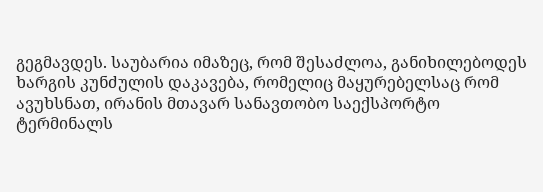გეგმავდეს. საუბარია იმაზეც, რომ შესაძლოა, განიხილებოდეს ხარგის კუნძულის დაკავება, რომელიც მაყურებელსაც რომ ავუხსნათ, ირანის მთავარ სანავთობო საექსპორტო ტერმინალს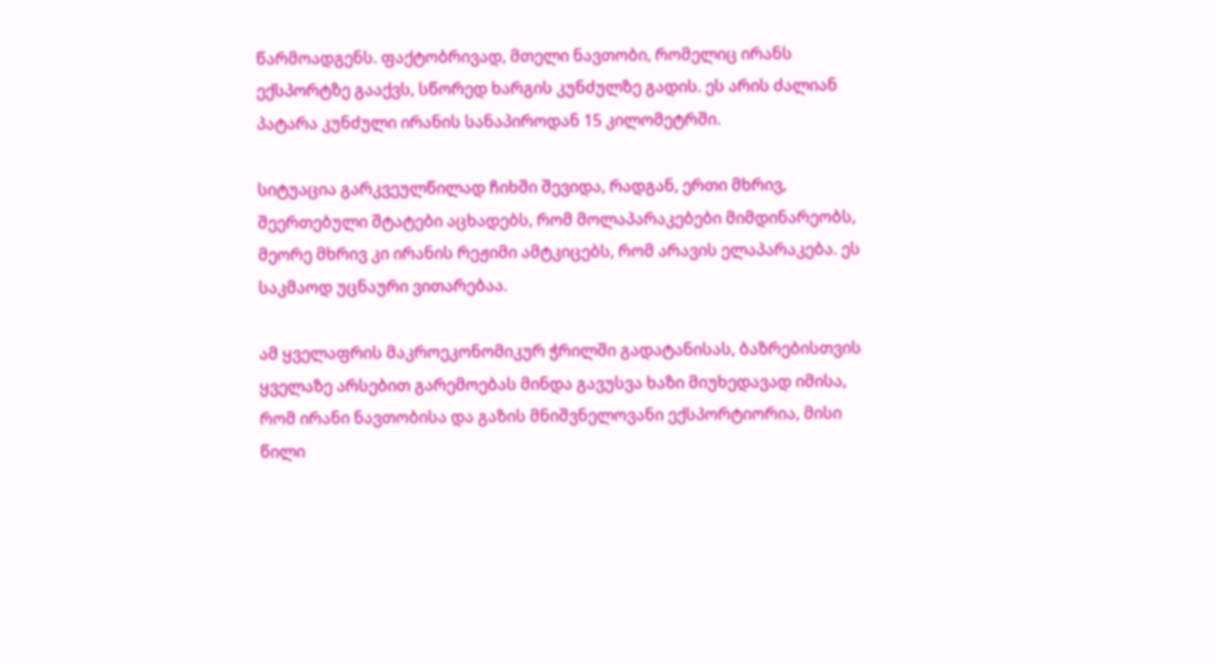წარმოადგენს. ფაქტობრივად, მთელი ნავთობი, რომელიც ირანს ექსპორტზე გააქვს, სწორედ ხარგის კუნძულზე გადის. ეს არის ძალიან პატარა კუნძული ირანის სანაპიროდან 15 კილომეტრში.

სიტუაცია გარკვეულწილად ჩიხში შევიდა, რადგან, ერთი მხრივ, შეერთებული შტატები აცხადებს, რომ მოლაპარაკებები მიმდინარეობს, მეორე მხრივ კი ირანის რეჟიმი ამტკიცებს, რომ არავის ელაპარაკება. ეს საკმაოდ უცნაური ვითარებაა.

ამ ყველაფრის მაკროეკონომიკურ ჭრილში გადატანისას, ბაზრებისთვის ყველაზე არსებით გარემოებას მინდა გავუსვა ხაზი მიუხედავად იმისა, რომ ირანი ნავთობისა და გაზის მნიშვნელოვანი ექსპორტიორია, მისი წილი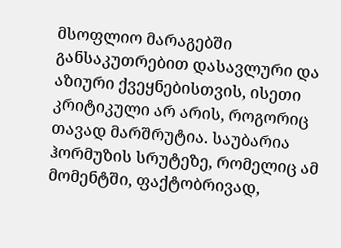მსოფლიო მარაგებში განსაკუთრებით დასავლური და აზიური ქვეყნებისთვის, ისეთი კრიტიკული არ არის, როგორიც თავად მარშრუტია. საუბარია ჰორმუზის სრუტეზე, რომელიც ამ მომენტში, ფაქტობრივად,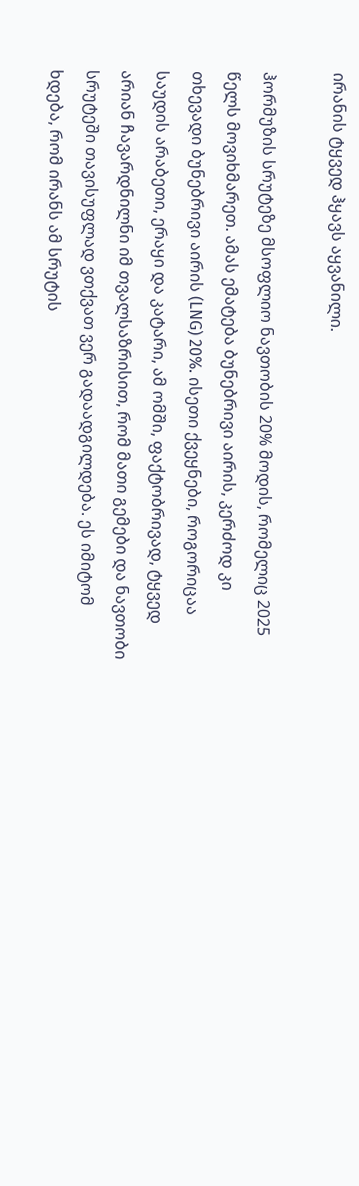ირანის ტყვედ ჰყავს აყვანილი.

ჰორმუზის სრუტეზე მსოფლიო ნავთობის 20% მოდის, რომელიც 2025 წელს მოვიხმარეთ. ამას ემატება ბუნებრივი აირის, კერძოდ კი თხევადი ბუნებრივი აირის (LNG) 20%. ისეთი ქვეყნები, როგორიცაა საუდის არაბეთი, ერაყი და კატარი, ამ ომში, ფაქტობრივად, ტყვედ არიან ჩავარდნილნი იმ თვალსაზრისით, რომ მათი გემები და ნავთობი სრუტეში თავისუფლად ვთქვათ ვერ გადაადგილდება. ეს იმიტომ ხდება, რომ ირანს ამ სრუტის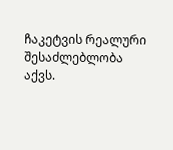ჩაკეტვის რეალური შესაძლებლობა აქვს.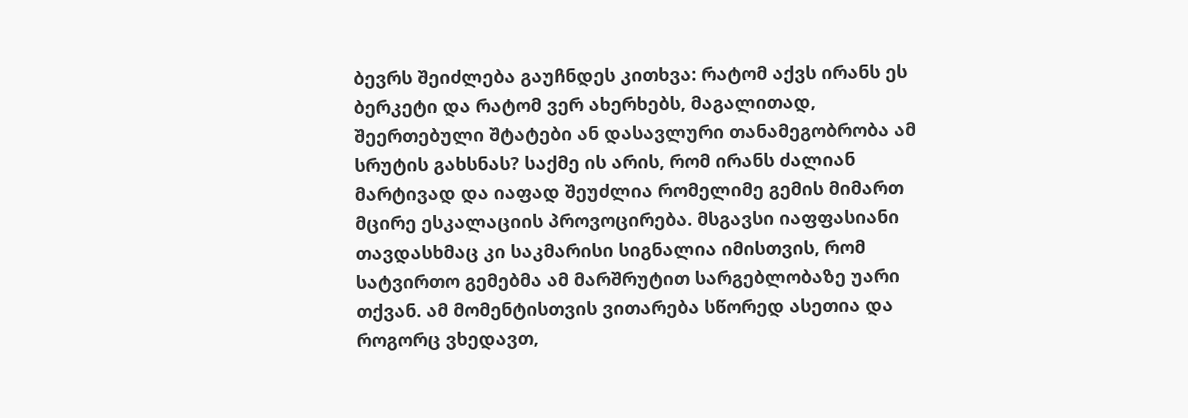ბევრს შეიძლება გაუჩნდეს კითხვა: რატომ აქვს ირანს ეს ბერკეტი და რატომ ვერ ახერხებს, მაგალითად, შეერთებული შტატები ან დასავლური თანამეგობრობა ამ სრუტის გახსნას? საქმე ის არის, რომ ირანს ძალიან მარტივად და იაფად შეუძლია რომელიმე გემის მიმართ მცირე ესკალაციის პროვოცირება. მსგავსი იაფფასიანი თავდასხმაც კი საკმარისი სიგნალია იმისთვის, რომ სატვირთო გემებმა ამ მარშრუტით სარგებლობაზე უარი თქვან. ამ მომენტისთვის ვითარება სწორედ ასეთია და როგორც ვხედავთ,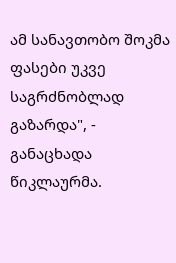ამ სანავთობო შოკმა ფასები უკვე საგრძნობლად გაზარდა", - განაცხადა წიკლაურმა.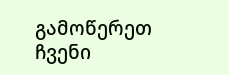გამოწერეთ ჩვენი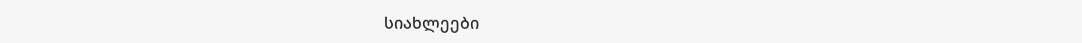სიახლეები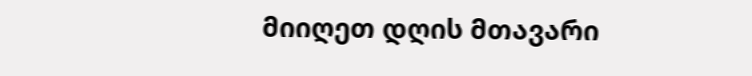მიიღეთ დღის მთავარი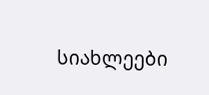სიახლეები